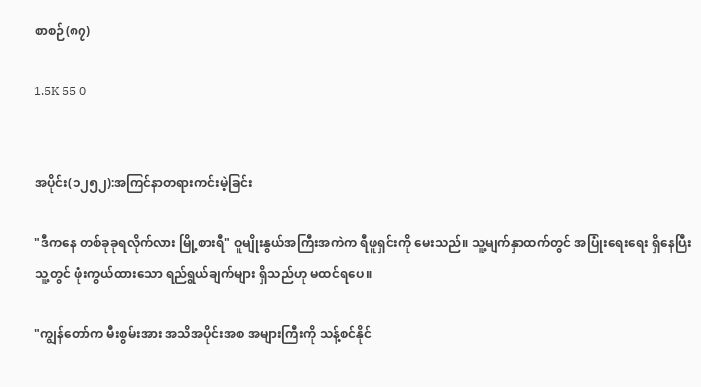စာစဉ်(၈၇)

1.5K 55 0


အပိုင်း(၁၂၅၂):အကြင်နာတရားကင်းမဲ့ခြင်း

"ဒီကနေ တစ်ခုခုရလိုက်လား မြို့စားရီ" ဝူမျိုးနွယ်အကြီးအကဲက ရီဖူရှင်းကို မေးသည်။ သူ့မျက်နှာထက်တွင် အပြုံးရေးရေး ရှိနေပြီး သူ့တွင် ဖုံးကွယ်ထားသော ရည်ရွယ်ချက်များ ရှိသည်ဟု မထင်ရပေ။

"ကျွန်တော်က မီးစွမ်းအား အသိအပိုင်းအစ အများကြီးကို သန့်စင်နိုင်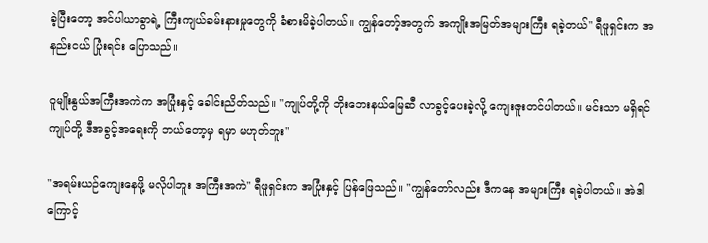ခဲ့ပြီးတော့ အင်ပါယာခွာရဲ့ ကြီးကျယ်ခမ်းနားမှုတွေကို ခံစားမိခဲ့ပါတယ်။ ကျွန်တော့်အတွက် အကျိုးအမြတ်အများကြီး ရခဲ့တယ်" ရီဖူရှင်းက အနည်းငယ် ပြုံးရင်း ပြောသည်။

ဝူမျိုးနွယ်အကြီးအကဲက အပြုံးနှင့် ခေါင်းညိတ်သည်။ "ကျုပ်တို့ကို ဘိုးဘေးနယ်မြေဆီ လာခွင့်ပေးခဲ့လို့ ကျေးဇူးတင်ပါတယ်။ မင်းသာ မရှိရင် ကျုပ်တို့ ဒီအခွင့်အရေးကို ဘယ်တော့မှ ရမှာ မဟုတ်ဘူး"

"အရမ်းယဉ်ကျေးနေဖို့ မလိုပါဘူး အကြီးအကဲ" ရီဖူရှင်းက အပြုံးနှင့် ပြန်ဖြေသည်။ "ကျွန်တော်လည်း ဒီကနေ အများကြီး ရခဲ့ပါတယ်။ အဲဒါကြောင့်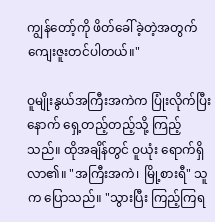ကျွန်တော့်ကို ဖိတ်ခေါ်ခဲ့တဲ့အတွက် ကျေးဇူးတင်ပါတယ်။"

ဝူမျိုးနွယ်အကြီးအကဲက ပြုံးလိုက်ပြီးနောက် ရှေ့တည့်တည့်သို့ ကြည့်သည်။ ထိုအချိန်တွင် ဝူယုံး ရောက်ရှိလာ၏။ "အကြီးအကဲ၊ မြို့စားရီ" သူက ပြောသည်။ "သွားပြီး ကြည့်ကြရ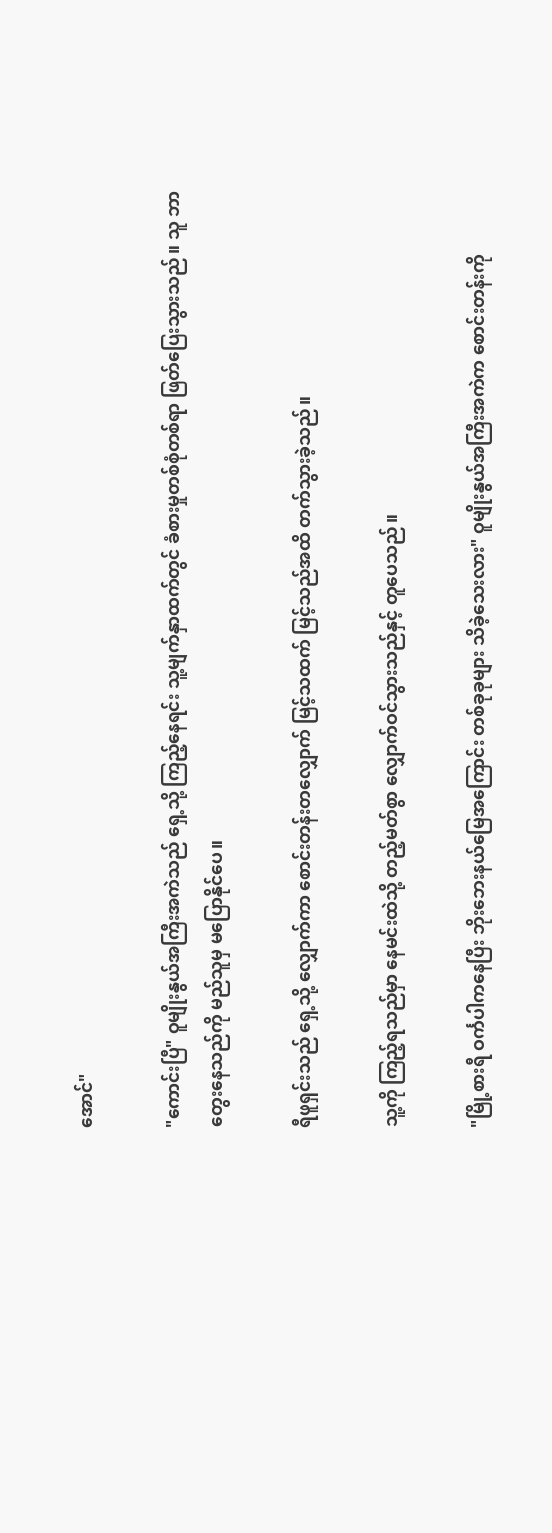အောင်"

"ကောင်းပြီ" ဝူမျိုးနွယ်အကြီးအကဲသည် ရှေ့သို့ ကြည့်နေရင်း သူ့မျက်နှာထက်တွင် ခံစားမှုတစ်စုံတစ်ရာ ဖြတ်ပြေးသွားသည်။ သူ ဘာတွေးနေသည်ကို မည်သူမှ မပြောနိုင်ပေ။

ရီဖူရှင်းသည် ရှေ့သို့ လျှောက်ကာ စောင်းတန်းတလျှောက် မြင့်သထက် မြင့်သည်အထိ တက်သွားခဲ့သည်။

သူ့ကို ကြည့်ရသည်မှာ နေမင်းထဲသို့ တည့်မတ်စွာ လျှောက်ဝင်သွားသည်နှင့် တူပေသည်။

"မြို့စားရီ ဝင်္ကပါကနေပြီး ဘိုးဘေးနယ်မြေအကြောင်း တစ်ခုခုများ သိခဲ့သေးလား" ဝူမျိုးနွယ်အကြီးအကဲက စောင်းတန်းကို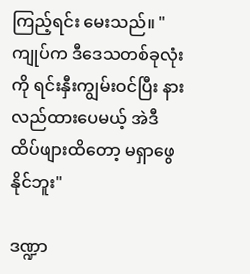ကြည့်ရင်း မေးသည်။ "ကျုပ်က ဒီဒေသတစ်ခုလုံးကို ရင်းနှီးကျွမ်းဝင်ပြီး နားလည်ထားပေမယ့် အဲဒီထိပ်ဖျားထိတော့ မရှာဖွေနိုင်ဘူး"

ဒဏ္ဍာ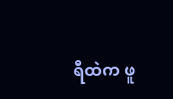ရီထဲက ဖူ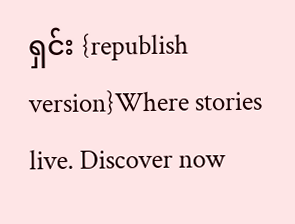ရှင်း {republish version}Where stories live. Discover now